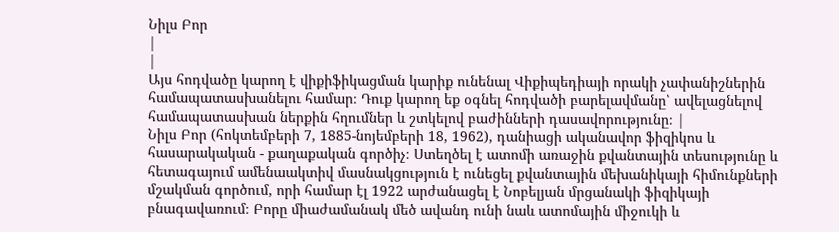Նիլս Բոր
|
|
Այս հոդվածը կարող է վիքիֆիկացման կարիք ունենալ Վիքիպեդիայի որակի չափանիշներին համապատասխանելու համար։ Դուք կարող եք օգնել հոդվածի բարելավմանը՝ ավելացնելով համապատասխան ներքին հղումներ և շտկելով բաժինների դասավորությունը։ |
Նիլս Բոր (հոկտեմբերի 7, 1885-նոյեմբերի 18, 1962), դանիացի ականավոր ֆիզիկոս և հասարակական - քաղաքական գործիչ։ Ստեղծել է ատոմի առաջին քվանտային տեսությունը և հետագայում ամենաակտիվ մասնակցություն է ունեցել քվանտային մեխանիկայի հիմունքների մշակման գործում, որի համար էլ 1922 արժանացել է Նոբելյան մրցանակի ֆիզիկայի բնագավառում։ Բորը միաժամանակ մեծ ավանդ ունի նաև ատոմային միջուկի և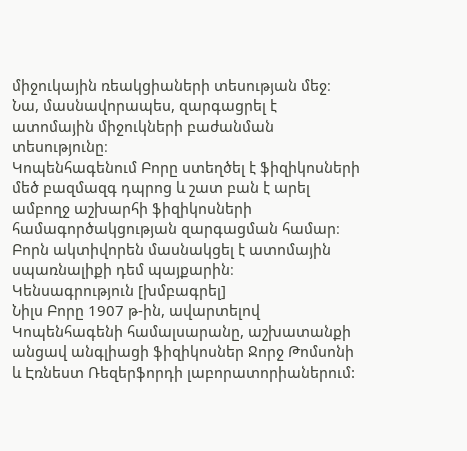միջուկային ռեակցիաների տեսության մեջ։ Նա, մասնավորապես, զարգացրել է ատոմային միջուկների բաժանման տեսությունը։
Կոպենհագենում Բորը ստեղծել է ֆիզիկոսների մեծ բազմազգ դպրոց և շատ բան է արել ամբողջ աշխարհի ֆիզիկոսների համագործակցության զարգացման համար։ Բորն ակտիվորեն մասնակցել է ատոմային սպառնալիքի դեմ պայքարին։
Կենսագրություն [խմբագրել]
Նիլս Բորը 1907 թ-ին, ավարտելով Կոպենհագենի համալսարանը, աշխատանքի անցավ անգլիացի ֆիզիկոսներ Ջորջ Թոմսոնի և Էռնեստ Ռեզերֆորդի լաբորատորիաներում: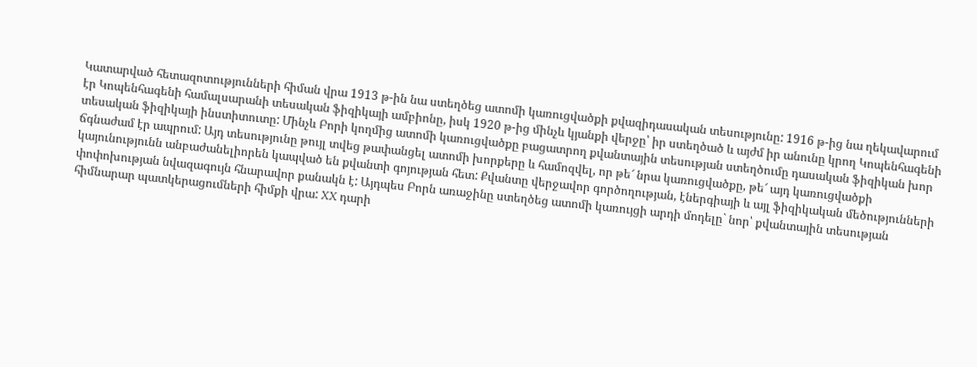Կատարված հետազոտությունների հիման վրա 1913 թ-ին նա ստեղծեց ատոմի կառուցվածքի քվազիդասական տեսությունը: 1916 թ-ից նա ղեկավարում էր Կոպենհագենի համալսարանի տեսական ֆիզիկայի ամբիոնը, իսկ 1920 թ-ից մինչև կյանքի վերջը՝ իր ստեղծած և այժմ իր անունը կրող Կոպենհագենի տեսական ֆիզիկայի ինստիտուտը: Մինչև Բորի կողմից ատոմի կառուցվածքը բացատրող քվանտային տեսության ստեղծումը դասական ֆիզիկան խոր ճգնաժամ էր ապրում: Այդ տեսությունը թույլ տվեց թափանցել ատոմի խորքերը և համոզվել, որ թե՜ նրա կառուցվածքը, թե՜ այդ կառուցվածքի կայունությունն անբաժանելիորեն կապված են քվանտի գոյության հետ: Քվանտը վերջավոր գործողության, էներգիայի և այլ ֆիզիկական մեծությունների փոփոխության նվազագույն հնարավոր քանակն է: Այդպես Բորն առաջինը ստեղծեց ատոմի կառույցի արդի մոդելը` նոր՝ քվանտային տեսության հիմնարար պատկերացումների հիմքի վրա: XX դարի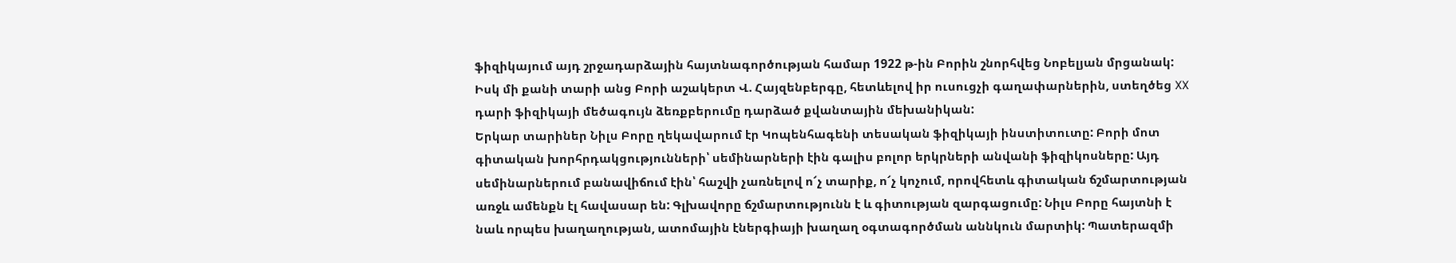ֆիզիկայում այդ շրջադարձային հայտնագործության համար 1922 թ-ին Բորին շնորհվեց Նոբելյան մրցանակ: Իսկ մի քանի տարի անց Բորի աշակերտ Վ. Հայզենբերգը, հետևելով իր ուսուցչի գաղափարներին, ստեղծեց XX դարի ֆիզիկայի մեծագույն ձեռքբերումը դարձած քվանտային մեխանիկան:
Երկար տարիներ Նիլս Բորը ղեկավարում էր Կոպենհագենի տեսական ֆիզիկայի ինստիտուտը: Բորի մոտ գիտական խորհրդակցությունների՝ սեմինարների էին գալիս բոլոր երկրների անվանի ֆիզիկոսները: Այդ սեմինարներում բանավիճում էին՝ հաշվի չառնելով ո՜չ տարիք, ո՜չ կոչում, որովհետև գիտական ճշմարտության առջև ամենքն էլ հավասար են: Գլխավորը ճշմարտությունն է և գիտության զարգացումը: Նիլս Բորը հայտնի է նաև որպես խաղաղության, ատոմային էներգիայի խաղաղ օգտագործման աննկուն մարտիկ: Պատերազմի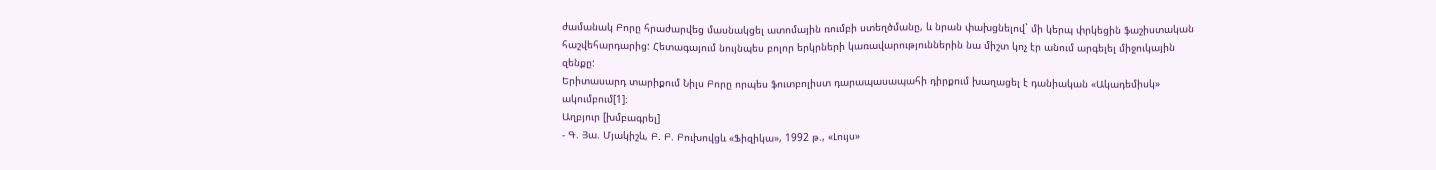ժամանակ Բորը հրաժարվեց մասնակցել ատոմային ռումբի ստեղծմանը, և նրան փախցնելով` մի կերպ փրկեցին ֆաշիստական հաշվեհարդարից: Հետագայում նույնպես բոլոր երկրների կառավարություններին նա միշտ կոչ էր անում արգելել միջուկային զենքը:
Երիտասարդ տարիքում Նիլս Բորը որպես ֆուտբոլիստ դարապասապահի դիրքում խաղացել է դանիական «Ակադեմիսկ» ակումբում[1]։
Աղբյուր [խմբագրել]
- Գ. Յա. Մյակիշև, Բ. Բ. Բուխովցև «Ֆիզիկա», 1992 թ., «Լույս»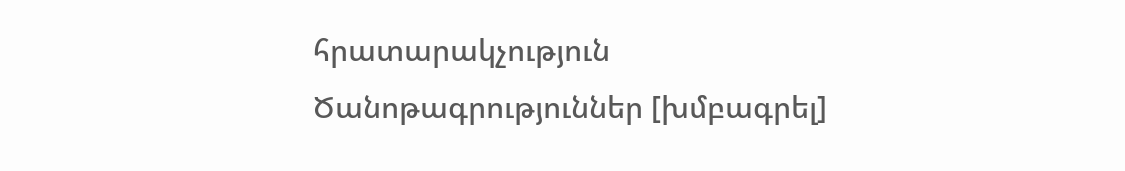հրատարակչություն
Ծանոթագրություններ [խմբագրել]